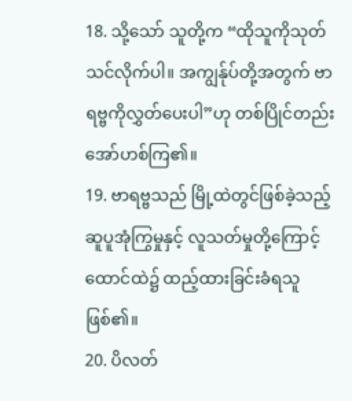18. သို့သော် သူတို့က “ထိုသူကိုသုတ်သင်လိုက်ပါ။ အကျွန်ုပ်တို့အတွက် ဗာရဗ္ဗကိုလွှတ်ပေးပါ”ဟု တစ်ပြိုင်တည်းအော်ဟစ်ကြ၏။
19. ဗာရဗ္ဗသည် မြို့ထဲတွင်ဖြစ်ခဲ့သည့် ဆူပူအုံကြွမှုနှင့် လူသတ်မှုတို့ကြောင့် ထောင်ထဲ၌ ထည့်ထားခြင်းခံရသူဖြစ်၏။
20. ပိလတ်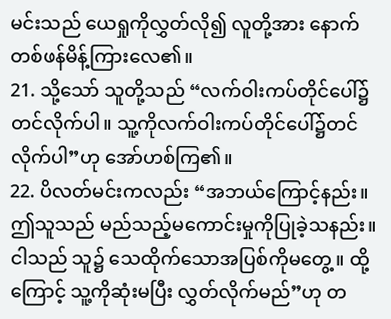မင်းသည် ယေရှုကိုလွှတ်လို၍ လူတို့အား နောက်တစ်ဖန်မိန့်ကြားလေ၏။
21. သို့သော် သူတို့သည် “လက်ဝါးကပ်တိုင်ပေါ်၌တင်လိုက်ပါ။ သူ့ကိုလက်ဝါးကပ်တိုင်ပေါ်၌တင်လိုက်ပါ”ဟု အော်ဟစ်ကြ၏။
22. ပိလတ်မင်းကလည်း “အဘယ်ကြောင့်နည်း။ ဤသူသည် မည်သည့်မကောင်းမှုကိုပြုခဲ့သနည်း။ ငါသည် သူ၌ သေထိုက်သောအပြစ်ကိုမတွေ့။ ထို့ကြောင့် သူ့ကိုဆုံးမပြီး လွှတ်လိုက်မည်”ဟု တ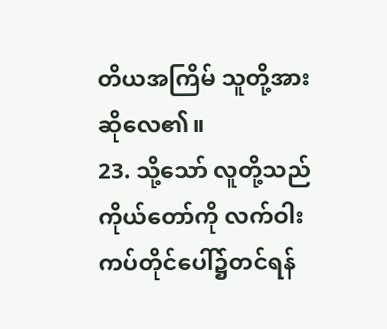တိယအကြိမ် သူတို့အား ဆိုလေ၏။
23. သို့သော် လူတို့သည် ကိုယ်တော်ကို လက်ဝါးကပ်တိုင်ပေါ်၌တင်ရန်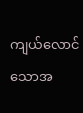ကျယ်လောင်သောအ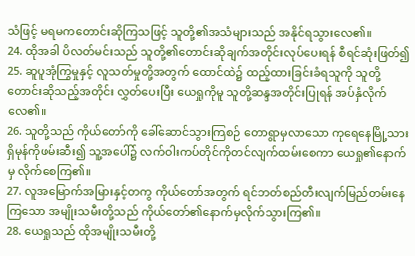သံဖြင့် မရမကတောင်းဆိုကြသဖြင့် သူတို့၏အသံများသည် အနိုင်ရသွားလေ၏။
24. ထိုအခါ ပိလတ်မင်းသည် သူတို့၏တောင်းဆိုချက်အတိုင်းလုပ်ပေးရန် စီရင်ဆုံးဖြတ်၍
25. ဆူပူအုံကြွမှုနှင့် လူသတ်မှုတို့အတွက် ထောင်ထဲ၌ ထည့်ထားခြင်းခံရသူကို သူတို့တောင်းဆိုသည့်အတိုင်း လွှတ်ပေးပြီး ယေရှုကိုမူ သူတို့ဆန္ဒအတိုင်းပြုရန် အပ်နှံလိုက်လေ၏။
26. သူတို့သည် ကိုယ်တော်ကို ခေါ်ဆောင်သွားကြစဉ် တောရွာမှလာသော ကုရေနေမြို့သားရှိမုန်ကိုဖမ်းဆီး၍ သူ့အပေါ်၌ လက်ဝါးကပ်တိုင်ကိုတင်လျက်ထမ်းစေကာ ယေရှု၏နောက်မှ လိုက်စေကြ၏။
27. လူအမြောက်အမြားနှင့်တကွ ကိုယ်တော်အတွက် ရင်ဘတ်စည်တီးလျက်မြည်တမ်းနေကြသော အမျိုးသမီးတို့သည် ကိုယ်တော်၏နောက်မှလိုက်သွားကြ၏။
28. ယေရှုသည် ထိုအမျိုးသမီးတို့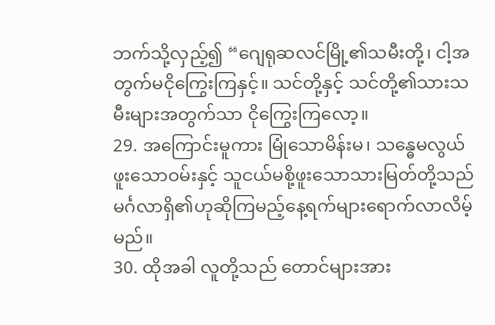ဘက်သို့လှည့်၍ “ဂျေရုဆလင်မြို့၏သမီးတို့၊ ငါ့အတွက်မငိုကြွေးကြနှင့်။ သင်တို့နှင့် သင်တို့၏သားသမီးများအတွက်သာ ငိုကြွေးကြလော့။
29. အကြောင်းမူကား မြုံသောမိန်းမ၊ သန္ဓေမလွယ်ဖူးသောဝမ်းနှင့် သူငယ်မစို့ဖူးသောသားမြတ်တို့သည် မင်္ဂလာရှိ၏ဟုဆိုကြမည့်နေ့ရက်များရောက်လာလိမ့်မည်။
30. ထိုအခါ လူတို့သည် တောင်များအား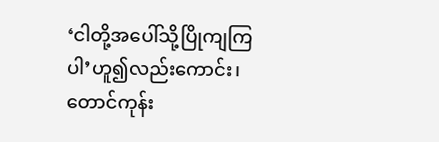‘ငါတို့အပေါ်သို့ပြိုကျကြပါ’ဟူ၍လည်းကောင်း၊ တောင်ကုန်း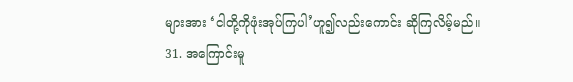များအား ‘ငါတို့ကိုဖုံးအုပ်ကြပါ’ဟူ၍လည်းကောင်း ဆိုကြလိမ့်မည်။
31. အကြောင်းမူ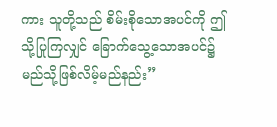ကား သူတို့သည် စိမ်းစိုသောအပင်ကို ဤသို့ပြုကြလျှင် ခြောက်သွေ့သောအပင်၌ မည်သို့ဖြစ်လိမ့်မည်နည်း”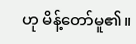ဟု မိန့်တော်မူ၏။